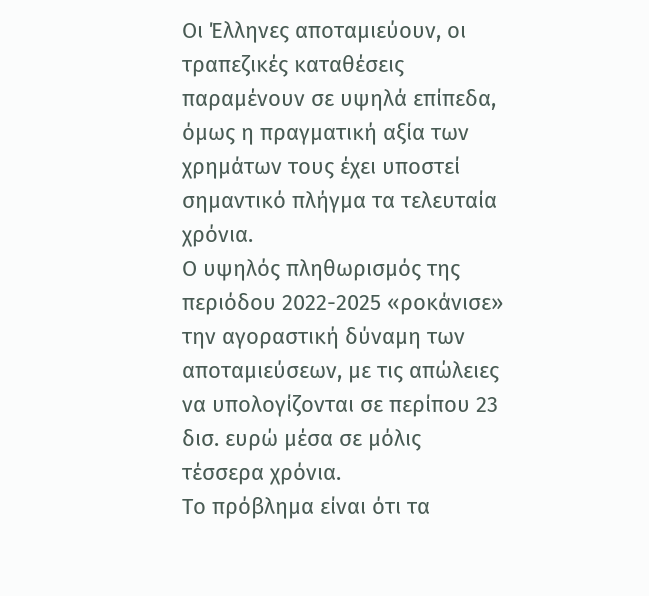Οι Έλληνες αποταμιεύουν, οι τραπεζικές καταθέσεις παραμένουν σε υψηλά επίπεδα, όμως η πραγματική αξία των χρημάτων τους έχει υποστεί σημαντικό πλήγμα τα τελευταία χρόνια.
Ο υψηλός πληθωρισμός της περιόδου 2022-2025 «ροκάνισε» την αγοραστική δύναμη των αποταμιεύσεων, με τις απώλειες να υπολογίζονται σε περίπου 23 δισ. ευρώ μέσα σε μόλις τέσσερα χρόνια.
Το πρόβλημα είναι ότι τα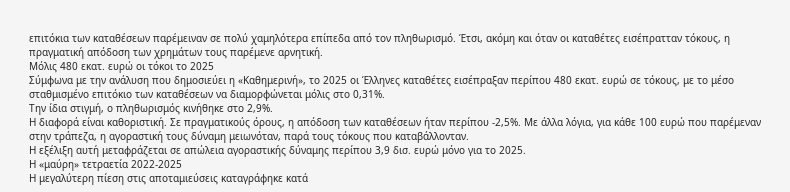επιτόκια των καταθέσεων παρέμειναν σε πολύ χαμηλότερα επίπεδα από τον πληθωρισμό. Έτσι, ακόμη και όταν οι καταθέτες εισέπρατταν τόκους, η πραγματική απόδοση των χρημάτων τους παρέμενε αρνητική.
Μόλις 480 εκατ. ευρώ οι τόκοι το 2025
Σύμφωνα με την ανάλυση που δημοσιεύει η «Καθημερινή», το 2025 οι Έλληνες καταθέτες εισέπραξαν περίπου 480 εκατ. ευρώ σε τόκους, με το μέσο σταθμισμένο επιτόκιο των καταθέσεων να διαμορφώνεται μόλις στο 0,31%.
Την ίδια στιγμή, ο πληθωρισμός κινήθηκε στο 2,9%.
Η διαφορά είναι καθοριστική. Σε πραγματικούς όρους, η απόδοση των καταθέσεων ήταν περίπου -2,5%. Με άλλα λόγια, για κάθε 100 ευρώ που παρέμεναν στην τράπεζα, η αγοραστική τους δύναμη μειωνόταν, παρά τους τόκους που καταβάλλονταν.
Η εξέλιξη αυτή μεταφράζεται σε απώλεια αγοραστικής δύναμης περίπου 3,9 δισ. ευρώ μόνο για το 2025.
Η «μαύρη» τετραετία 2022-2025
Η μεγαλύτερη πίεση στις αποταμιεύσεις καταγράφηκε κατά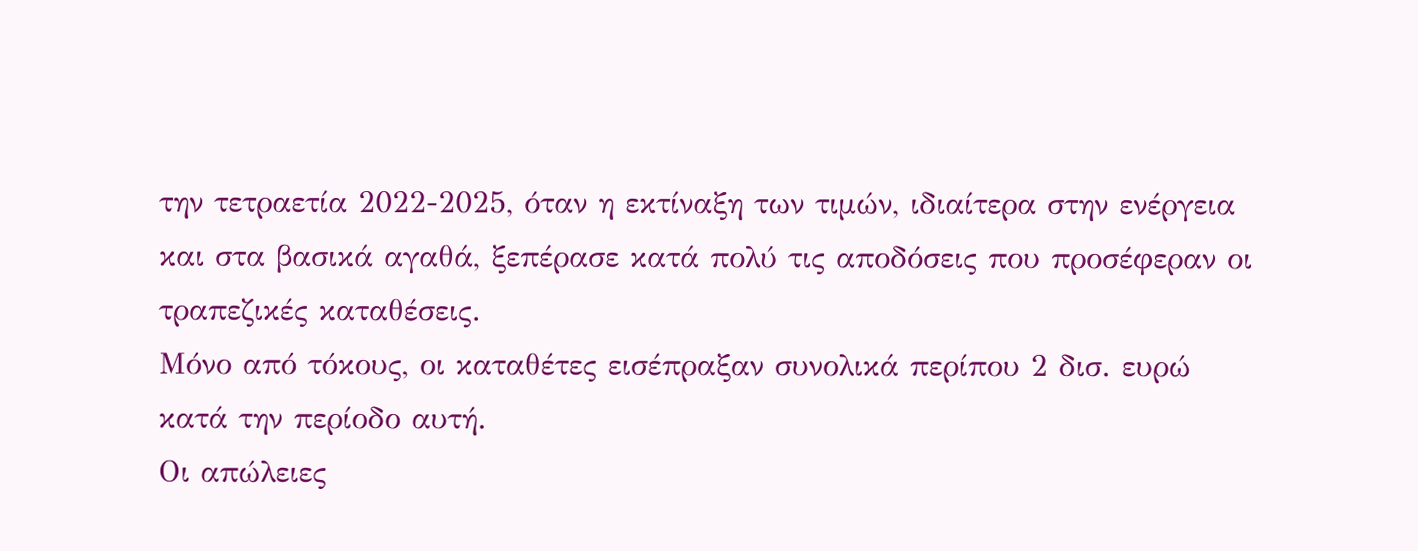την τετραετία 2022-2025, όταν η εκτίναξη των τιμών, ιδιαίτερα στην ενέργεια και στα βασικά αγαθά, ξεπέρασε κατά πολύ τις αποδόσεις που προσέφεραν οι τραπεζικές καταθέσεις.
Μόνο από τόκους, οι καταθέτες εισέπραξαν συνολικά περίπου 2 δισ. ευρώ κατά την περίοδο αυτή.
Οι απώλειες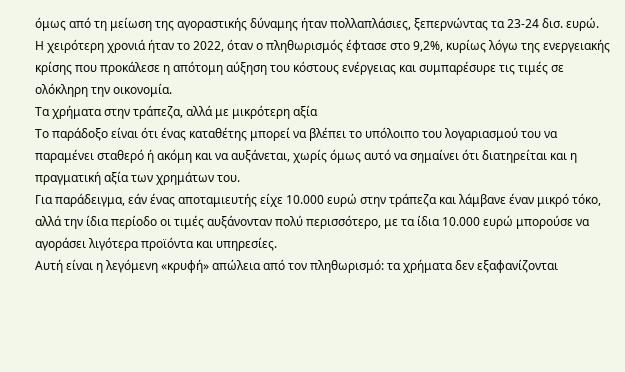όμως από τη μείωση της αγοραστικής δύναμης ήταν πολλαπλάσιες, ξεπερνώντας τα 23-24 δισ. ευρώ.
Η χειρότερη χρονιά ήταν το 2022, όταν ο πληθωρισμός έφτασε στο 9,2%, κυρίως λόγω της ενεργειακής κρίσης που προκάλεσε η απότομη αύξηση του κόστους ενέργειας και συμπαρέσυρε τις τιμές σε ολόκληρη την οικονομία.
Τα χρήματα στην τράπεζα, αλλά με μικρότερη αξία
Το παράδοξο είναι ότι ένας καταθέτης μπορεί να βλέπει το υπόλοιπο του λογαριασμού του να παραμένει σταθερό ή ακόμη και να αυξάνεται, χωρίς όμως αυτό να σημαίνει ότι διατηρείται και η πραγματική αξία των χρημάτων του.
Για παράδειγμα, εάν ένας αποταμιευτής είχε 10.000 ευρώ στην τράπεζα και λάμβανε έναν μικρό τόκο, αλλά την ίδια περίοδο οι τιμές αυξάνονταν πολύ περισσότερο, με τα ίδια 10.000 ευρώ μπορούσε να αγοράσει λιγότερα προϊόντα και υπηρεσίες.
Αυτή είναι η λεγόμενη «κρυφή» απώλεια από τον πληθωρισμό: τα χρήματα δεν εξαφανίζονται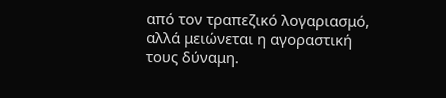από τον τραπεζικό λογαριασμό, αλλά μειώνεται η αγοραστική τους δύναμη.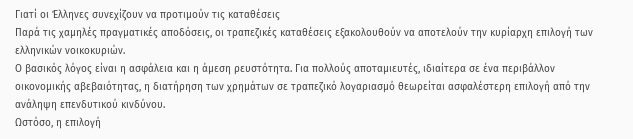Γιατί οι Έλληνες συνεχίζουν να προτιμούν τις καταθέσεις
Παρά τις χαμηλές πραγματικές αποδόσεις, οι τραπεζικές καταθέσεις εξακολουθούν να αποτελούν την κυρίαρχη επιλογή των ελληνικών νοικοκυριών.
Ο βασικός λόγος είναι η ασφάλεια και η άμεση ρευστότητα. Για πολλούς αποταμιευτές, ιδιαίτερα σε ένα περιβάλλον οικονομικής αβεβαιότητας, η διατήρηση των χρημάτων σε τραπεζικό λογαριασμό θεωρείται ασφαλέστερη επιλογή από την ανάληψη επενδυτικού κινδύνου.
Ωστόσο, η επιλογή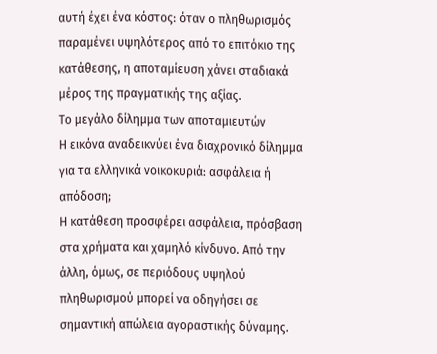αυτή έχει ένα κόστος: όταν ο πληθωρισμός παραμένει υψηλότερος από το επιτόκιο της κατάθεσης, η αποταμίευση χάνει σταδιακά μέρος της πραγματικής της αξίας.
Το μεγάλο δίλημμα των αποταμιευτών
Η εικόνα αναδεικνύει ένα διαχρονικό δίλημμα για τα ελληνικά νοικοκυριά: ασφάλεια ή απόδοση;
Η κατάθεση προσφέρει ασφάλεια, πρόσβαση στα χρήματα και χαμηλό κίνδυνο. Από την άλλη, όμως, σε περιόδους υψηλού πληθωρισμού μπορεί να οδηγήσει σε σημαντική απώλεια αγοραστικής δύναμης.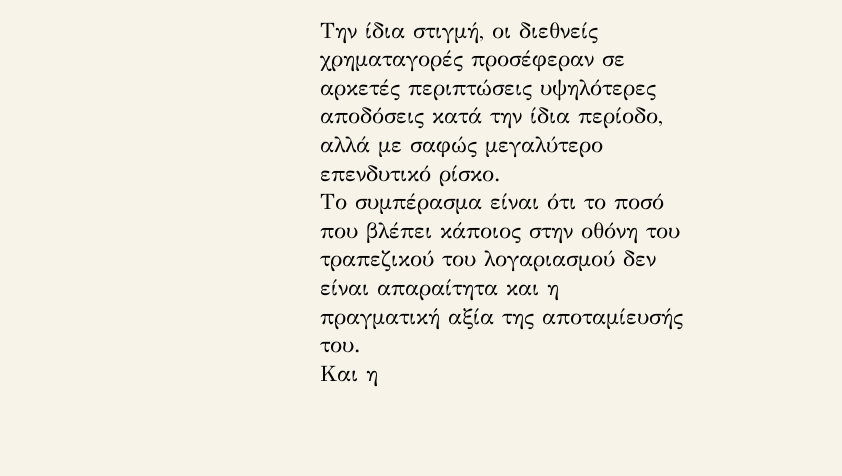Την ίδια στιγμή, οι διεθνείς χρηματαγορές προσέφεραν σε αρκετές περιπτώσεις υψηλότερες αποδόσεις κατά την ίδια περίοδο, αλλά με σαφώς μεγαλύτερο επενδυτικό ρίσκο.
Το συμπέρασμα είναι ότι το ποσό που βλέπει κάποιος στην οθόνη του τραπεζικού του λογαριασμού δεν είναι απαραίτητα και η πραγματική αξία της αποταμίευσής του.
Και η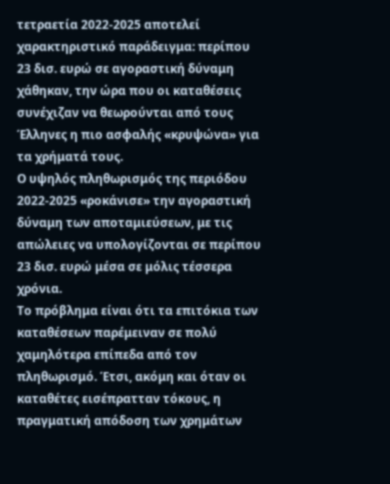τετραετία 2022-2025 αποτελεί χαρακτηριστικό παράδειγμα: περίπου 23 δισ. ευρώ σε αγοραστική δύναμη χάθηκαν, την ώρα που οι καταθέσεις συνέχιζαν να θεωρούνται από τους Έλληνες η πιο ασφαλής «κρυψώνα» για τα χρήματά τους.
Ο υψηλός πληθωρισμός της περιόδου 2022-2025 «ροκάνισε» την αγοραστική δύναμη των αποταμιεύσεων, με τις απώλειες να υπολογίζονται σε περίπου 23 δισ. ευρώ μέσα σε μόλις τέσσερα χρόνια.
Το πρόβλημα είναι ότι τα επιτόκια των καταθέσεων παρέμειναν σε πολύ χαμηλότερα επίπεδα από τον πληθωρισμό. Έτσι, ακόμη και όταν οι καταθέτες εισέπρατταν τόκους, η πραγματική απόδοση των χρημάτων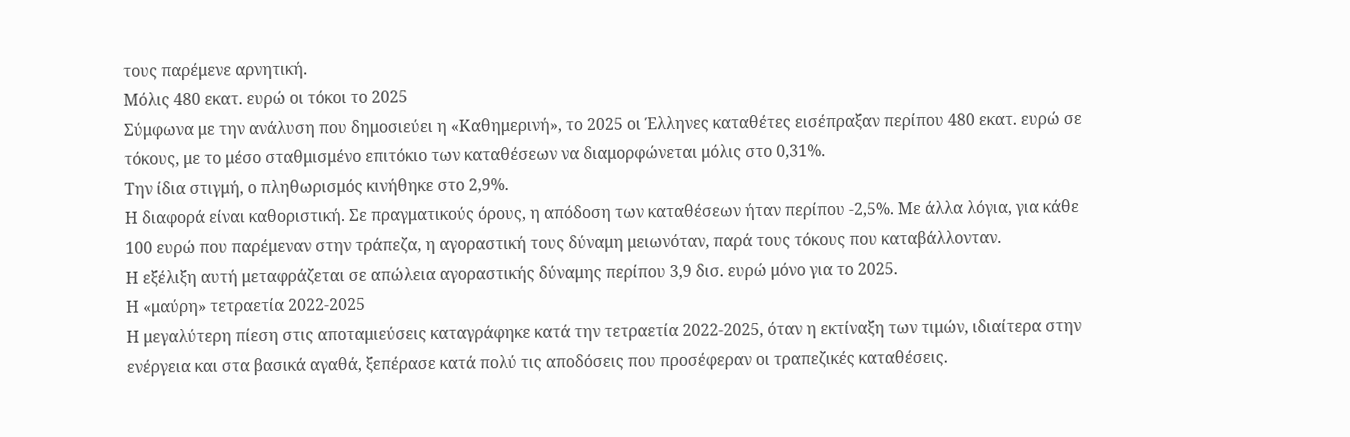τους παρέμενε αρνητική.
Μόλις 480 εκατ. ευρώ οι τόκοι το 2025
Σύμφωνα με την ανάλυση που δημοσιεύει η «Καθημερινή», το 2025 οι Έλληνες καταθέτες εισέπραξαν περίπου 480 εκατ. ευρώ σε τόκους, με το μέσο σταθμισμένο επιτόκιο των καταθέσεων να διαμορφώνεται μόλις στο 0,31%.
Την ίδια στιγμή, ο πληθωρισμός κινήθηκε στο 2,9%.
Η διαφορά είναι καθοριστική. Σε πραγματικούς όρους, η απόδοση των καταθέσεων ήταν περίπου -2,5%. Με άλλα λόγια, για κάθε 100 ευρώ που παρέμεναν στην τράπεζα, η αγοραστική τους δύναμη μειωνόταν, παρά τους τόκους που καταβάλλονταν.
Η εξέλιξη αυτή μεταφράζεται σε απώλεια αγοραστικής δύναμης περίπου 3,9 δισ. ευρώ μόνο για το 2025.
Η «μαύρη» τετραετία 2022-2025
Η μεγαλύτερη πίεση στις αποταμιεύσεις καταγράφηκε κατά την τετραετία 2022-2025, όταν η εκτίναξη των τιμών, ιδιαίτερα στην ενέργεια και στα βασικά αγαθά, ξεπέρασε κατά πολύ τις αποδόσεις που προσέφεραν οι τραπεζικές καταθέσεις.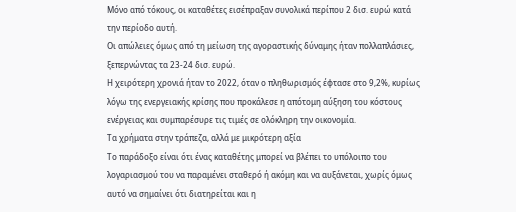Μόνο από τόκους, οι καταθέτες εισέπραξαν συνολικά περίπου 2 δισ. ευρώ κατά την περίοδο αυτή.
Οι απώλειες όμως από τη μείωση της αγοραστικής δύναμης ήταν πολλαπλάσιες, ξεπερνώντας τα 23-24 δισ. ευρώ.
Η χειρότερη χρονιά ήταν το 2022, όταν ο πληθωρισμός έφτασε στο 9,2%, κυρίως λόγω της ενεργειακής κρίσης που προκάλεσε η απότομη αύξηση του κόστους ενέργειας και συμπαρέσυρε τις τιμές σε ολόκληρη την οικονομία.
Τα χρήματα στην τράπεζα, αλλά με μικρότερη αξία
Το παράδοξο είναι ότι ένας καταθέτης μπορεί να βλέπει το υπόλοιπο του λογαριασμού του να παραμένει σταθερό ή ακόμη και να αυξάνεται, χωρίς όμως αυτό να σημαίνει ότι διατηρείται και η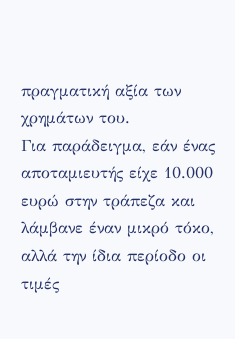πραγματική αξία των χρημάτων του.
Για παράδειγμα, εάν ένας αποταμιευτής είχε 10.000 ευρώ στην τράπεζα και λάμβανε έναν μικρό τόκο, αλλά την ίδια περίοδο οι τιμές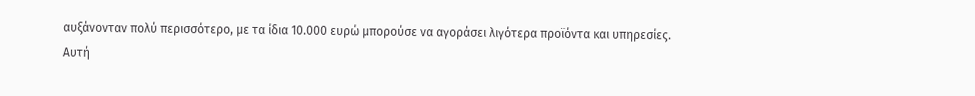αυξάνονταν πολύ περισσότερο, με τα ίδια 10.000 ευρώ μπορούσε να αγοράσει λιγότερα προϊόντα και υπηρεσίες.
Αυτή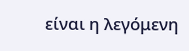είναι η λεγόμενη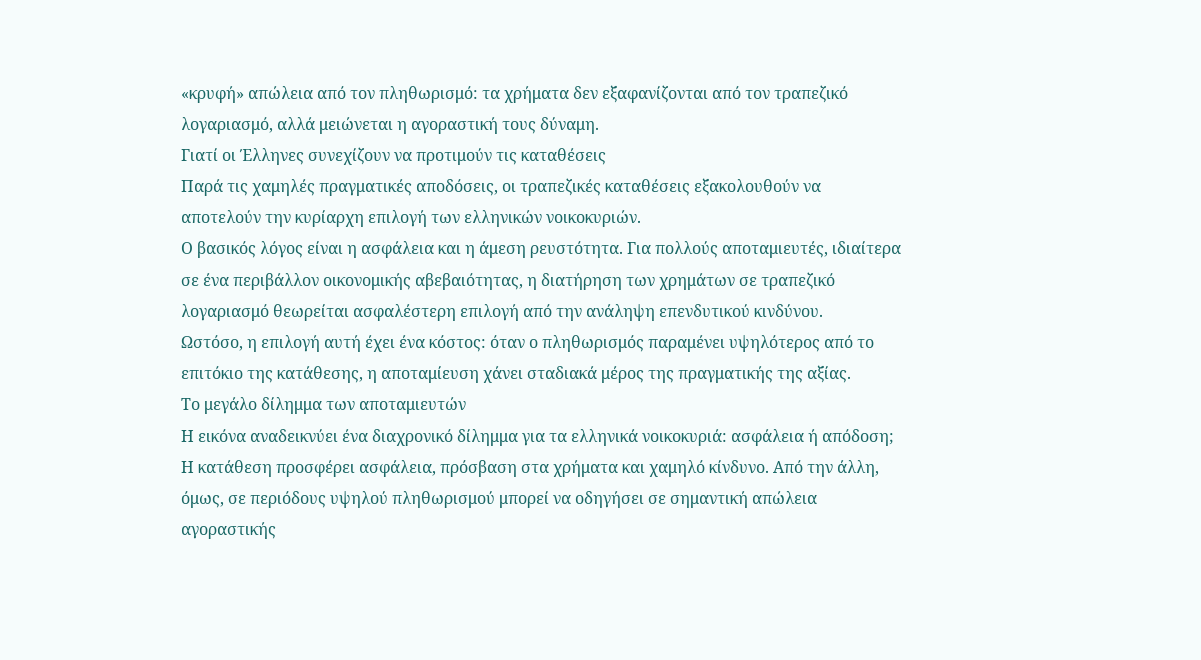«κρυφή» απώλεια από τον πληθωρισμό: τα χρήματα δεν εξαφανίζονται από τον τραπεζικό λογαριασμό, αλλά μειώνεται η αγοραστική τους δύναμη.
Γιατί οι Έλληνες συνεχίζουν να προτιμούν τις καταθέσεις
Παρά τις χαμηλές πραγματικές αποδόσεις, οι τραπεζικές καταθέσεις εξακολουθούν να αποτελούν την κυρίαρχη επιλογή των ελληνικών νοικοκυριών.
Ο βασικός λόγος είναι η ασφάλεια και η άμεση ρευστότητα. Για πολλούς αποταμιευτές, ιδιαίτερα σε ένα περιβάλλον οικονομικής αβεβαιότητας, η διατήρηση των χρημάτων σε τραπεζικό λογαριασμό θεωρείται ασφαλέστερη επιλογή από την ανάληψη επενδυτικού κινδύνου.
Ωστόσο, η επιλογή αυτή έχει ένα κόστος: όταν ο πληθωρισμός παραμένει υψηλότερος από το επιτόκιο της κατάθεσης, η αποταμίευση χάνει σταδιακά μέρος της πραγματικής της αξίας.
Το μεγάλο δίλημμα των αποταμιευτών
Η εικόνα αναδεικνύει ένα διαχρονικό δίλημμα για τα ελληνικά νοικοκυριά: ασφάλεια ή απόδοση;
Η κατάθεση προσφέρει ασφάλεια, πρόσβαση στα χρήματα και χαμηλό κίνδυνο. Από την άλλη, όμως, σε περιόδους υψηλού πληθωρισμού μπορεί να οδηγήσει σε σημαντική απώλεια αγοραστικής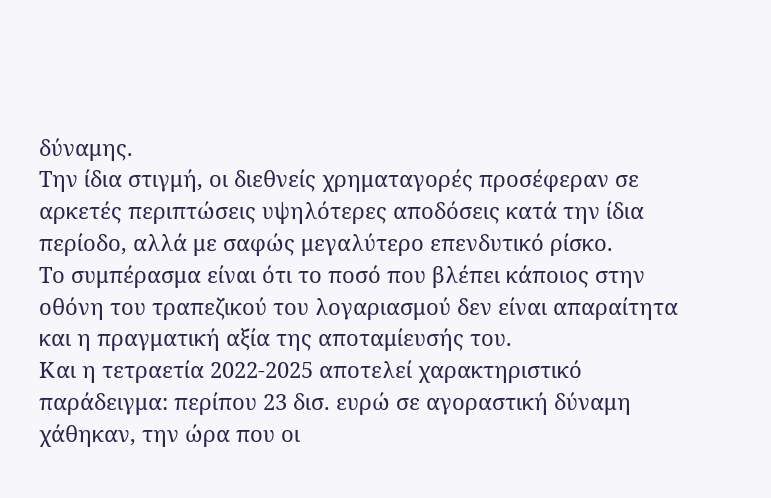δύναμης.
Την ίδια στιγμή, οι διεθνείς χρηματαγορές προσέφεραν σε αρκετές περιπτώσεις υψηλότερες αποδόσεις κατά την ίδια περίοδο, αλλά με σαφώς μεγαλύτερο επενδυτικό ρίσκο.
Το συμπέρασμα είναι ότι το ποσό που βλέπει κάποιος στην οθόνη του τραπεζικού του λογαριασμού δεν είναι απαραίτητα και η πραγματική αξία της αποταμίευσής του.
Και η τετραετία 2022-2025 αποτελεί χαρακτηριστικό παράδειγμα: περίπου 23 δισ. ευρώ σε αγοραστική δύναμη χάθηκαν, την ώρα που οι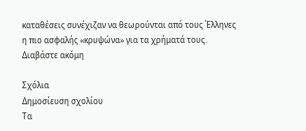καταθέσεις συνέχιζαν να θεωρούνται από τους Έλληνες η πιο ασφαλής «κρυψώνα» για τα χρήματά τους.
Διαβάστε ακόμη

Σχόλια
Δημοσίευση σχολίου
Τα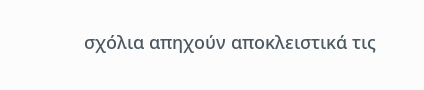σχόλια απηχούν αποκλειστικά τις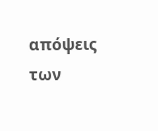απόψεις των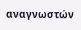αναγνωστών